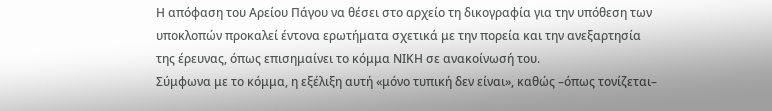Η απόφαση του Αρείου Πάγου να θέσει στο αρχείο τη δικογραφία για την υπόθεση των υποκλοπών προκαλεί έντονα ερωτήματα σχετικά με την πορεία και την ανεξαρτησία της έρευνας, όπως επισημαίνει το κόμμα ΝΙΚΗ σε ανακοίνωσή του.
Σύμφωνα με το κόμμα, η εξέλιξη αυτή «μόνο τυπική δεν είναι», καθώς –όπως τονίζεται–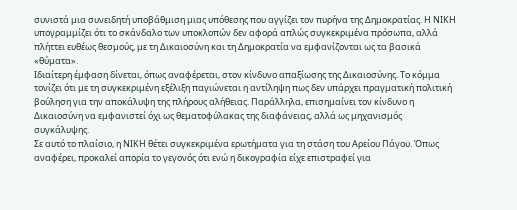συνιστά μια συνειδητή υποβάθμιση μιας υπόθεσης που αγγίζει τον πυρήνα της Δημοκρατίας. Η ΝΙΚΗ υπογραμμίζει ότι το σκάνδαλο των υποκλοπών δεν αφορά απλώς συγκεκριμένα πρόσωπα, αλλά πλήττει ευθέως θεσμούς, με τη Δικαιοσύνη και τη Δημοκρατία να εμφανίζονται ως τα βασικά «θύματα».
Ιδιαίτερη έμφαση δίνεται, όπως αναφέρεται, στον κίνδυνο απαξίωσης της Δικαιοσύνης. Το κόμμα τονίζει ότι με τη συγκεκριμένη εξέλιξη παγιώνεται η αντίληψη πως δεν υπάρχει πραγματική πολιτική βούληση για την αποκάλυψη της πλήρους αλήθειας. Παράλληλα, επισημαίνει τον κίνδυνο η Δικαιοσύνη να εμφανιστεί όχι ως θεματοφύλακας της διαφάνειας, αλλά ως μηχανισμός συγκάλυψης.
Σε αυτό το πλαίσιο, η ΝΙΚΗ θέτει συγκεκριμένα ερωτήματα για τη στάση του Αρείου Πάγου. Όπως αναφέρει, προκαλεί απορία το γεγονός ότι ενώ η δικογραφία είχε επιστραφεί για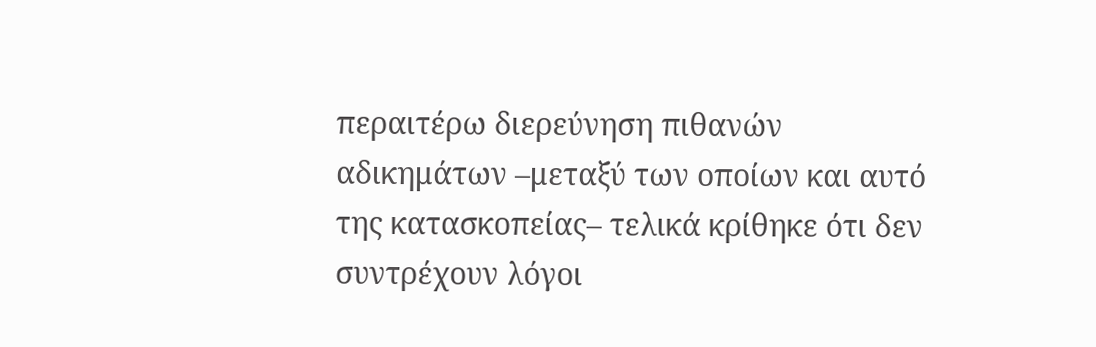περαιτέρω διερεύνηση πιθανών αδικημάτων –μεταξύ των οποίων και αυτό της κατασκοπείας– τελικά κρίθηκε ότι δεν συντρέχουν λόγοι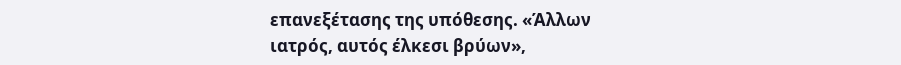επανεξέτασης της υπόθεσης. «Άλλων ιατρός, αυτός έλκεσι βρύων»,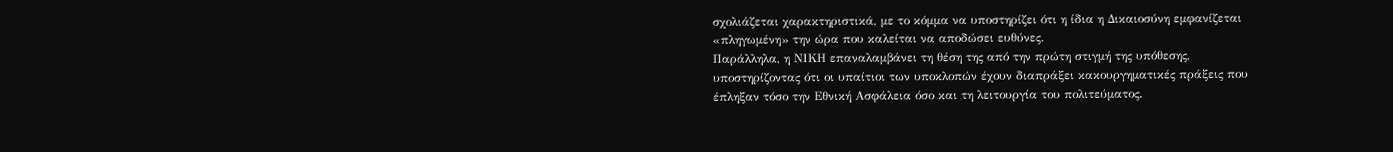σχολιάζεται χαρακτηριστικά, με το κόμμα να υποστηρίζει ότι η ίδια η Δικαιοσύνη εμφανίζεται «πληγωμένη» την ώρα που καλείται να αποδώσει ευθύνες.
Παράλληλα, η ΝΙΚΗ επαναλαμβάνει τη θέση της από την πρώτη στιγμή της υπόθεσης, υποστηρίζοντας ότι οι υπαίτιοι των υποκλοπών έχουν διαπράξει κακουργηματικές πράξεις που έπληξαν τόσο την Εθνική Ασφάλεια όσο και τη λειτουργία του πολιτεύματος.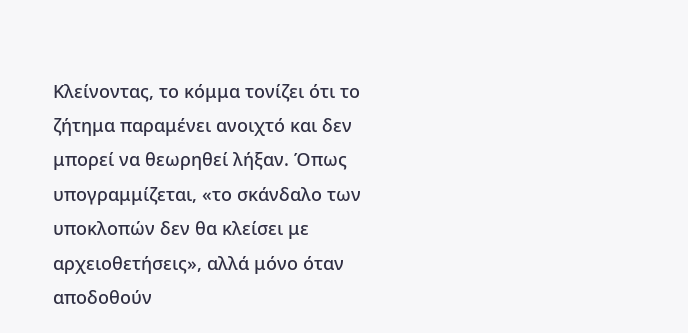Κλείνοντας, το κόμμα τονίζει ότι το ζήτημα παραμένει ανοιχτό και δεν μπορεί να θεωρηθεί λήξαν. Όπως υπογραμμίζεται, «το σκάνδαλο των υποκλοπών δεν θα κλείσει με αρχειοθετήσεις», αλλά μόνο όταν αποδοθούν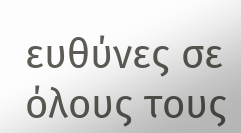ευθύνες σε όλους τους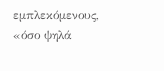εμπλεκόμενους, «όσο ψηλά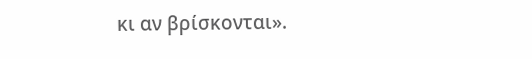κι αν βρίσκονται».